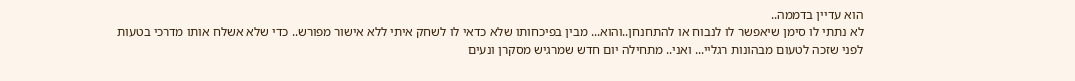הוא עדיין בדממה..
לא נתתי לו סימן שיאפשר לו לנבוח או להתחנחן..והוא... מבין בפיכחותו שלא כדאי לו לשחק איתי ללא אישור מפורש.. כדי שלא אשלח אותו מדרכי בטעות לפני שזכה לטעום מבהונות רגליי... ואני.. מתחילה יום חדש שמרגיש מסקרן ונעים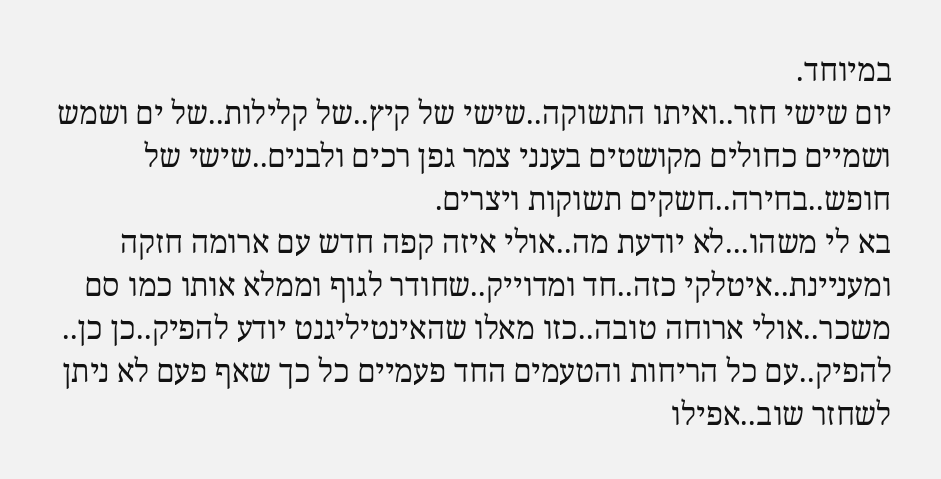במיוחד.
יום שישי חזר..ואיתו התשוקה..שישי של קיץ..של קלילות..של ים ושמש ושמיים כחולים מקושטים בענני צמר גפן רכים ולבנים..שישי של חופש..בחירה..חשקים תשוקות ויצרים.
בא לי משהו...לא יודעת מה..אולי איזה קפה חדש עם ארומה חזקה ומעניינת..איטלקי כזה..חד ומדוייק..שחודר לגוף וממלא אותו כמו סם משכר..אולי ארוחה טובה..כזו מאלו שהאינטיליגנט יודע להפיק..כן כן.. להפיק..עם כל הריחות והטעמים החד פעמיים כל כך שאף פעם לא ניתן לשחזר שוב..אפילו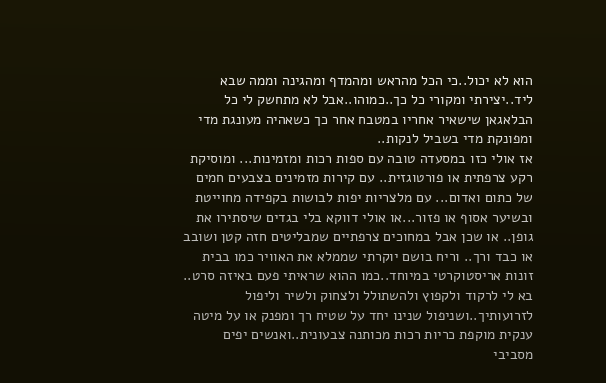הוא לא יכול..כי הכל מהראש ומהמדף ומהגינה וממה שבא ליד..יצירתי ומקורי כל כך..כמוהו..אבל לא מתחשק לי כל הבלאגאן שישאיר אחריו במטבח אחר כך כשאהיה מעונגת מדי ומפונקת מדי בשביל לנקות..
אז אולי כזו במסעדה טובה עם ספות רכות ומזמינות... ומוסיקת רקע צרפתית או פורטוגזית.. עם קירות מזמינים בצבעים חמים של כתום ואדום... עם מלצריות יפות לבושות בקפידה מחוייטת ובשיער אסוף או פזור...או אולי דווקא בלי בגדים שיסתירו את גופן.. או שכן אבל במחוכים צרפתיים שמבליטים חזה קטן ושובב או כבד ורך.. וריח בושם יוקרתי שממלא את האוויר כמו בבית זונות אריסטוקרטי במיוחד..כמו ההוא שראיתי פעם באיזה סרט..
בא לי לרקוד ולקפוץ ולהשתולל ולצחוק ולשיר וליפול לזרועותיך..ושניפול שנינו יחד על שטיח רך ומפנק או על מיטה ענקית מוקפת כריות רכות מכותנה צבעונית..ואנשים יפים מסביבי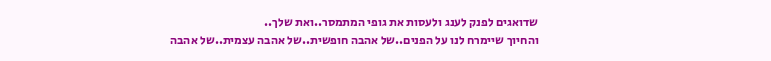שדואגים לפנק לענג ולעסות את גופי המתמסר..ואת שלך..
והחיוך שיימרח לנו על הפנים..של אהבה חופשית..של אהבה עצמית..של אהבה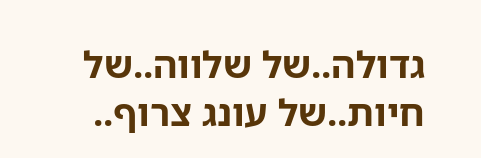גדולה..של שלווה..של חיות..של עונג צרוף..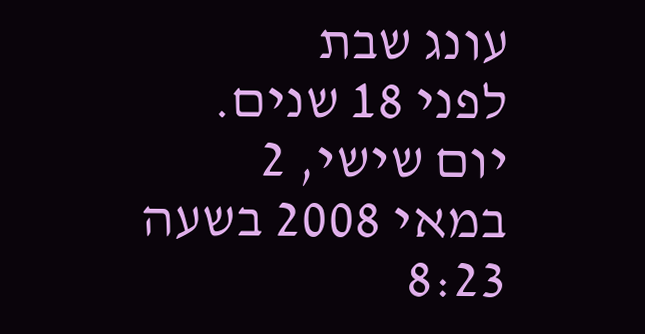עונג שבת
לפני 18 שנים. יום שישי, 2 במאי 2008 בשעה 8:23